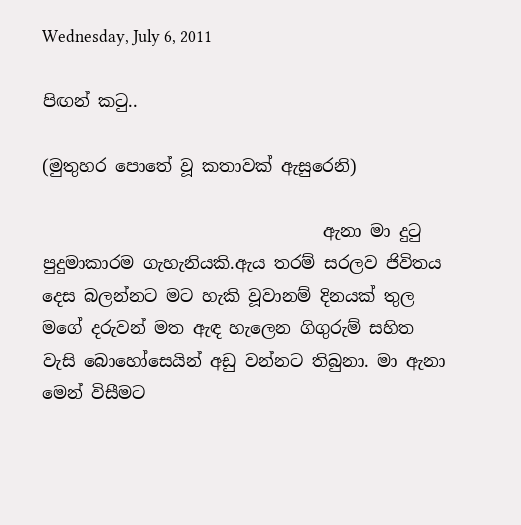Wednesday, July 6, 2011

පිඟන් කටු..

(මුතුහර පොතේ වූ කතාවක් ඇසුරෙනි)

                                 ඇනා මා දුටු පුදුමාකාරම ගැහැනියකි.ඇය තරම් සරලව ජිවිතය දෙස බලන්නට මට හැකි වූවානම් දිනයක් තුල මගේ දරුවන් මත ඇඳ හැලෙන ගිගුරුම් සහිත වැසි බොහෝසෙයින් අඩු වන්නට තිබුනා. මා ඇනා මෙන් විසීමට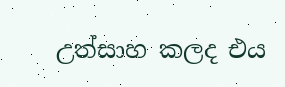උත්සාහ කලද එය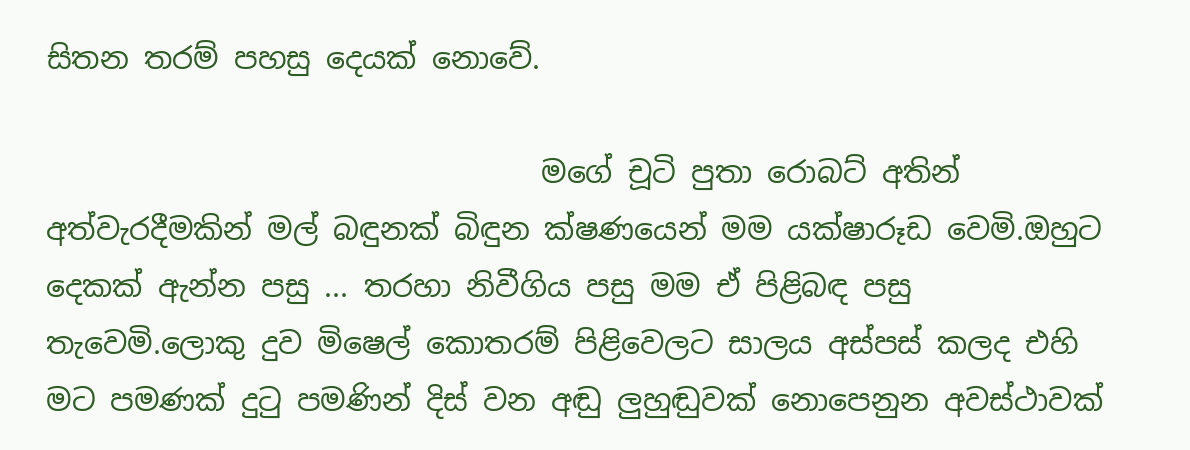සිතන තරම් පහසු දෙයක් නොවේ.

                                 මගේ චූටි පුතා රොබට් අතින් අත්වැරදීමකින් මල් බඳුනක් බිඳුන ක්ෂණයෙන් මම යක්ෂාරූඩ වෙමි.ඔහුට දෙකක් ඇන්න පසු ... තරහා නිවීගිය පසු මම ඒ පිළිබඳ පසු තැවෙමි.ලොකු දුව මිෂෙල් කොතරම් පිළිවෙලට සාලය අස්පස් කලද එහි මට පමණක් දුටු පමණින් දිස් වන අඬු ලුහුඬුවක් නොපෙනුන අවස්ථාවක්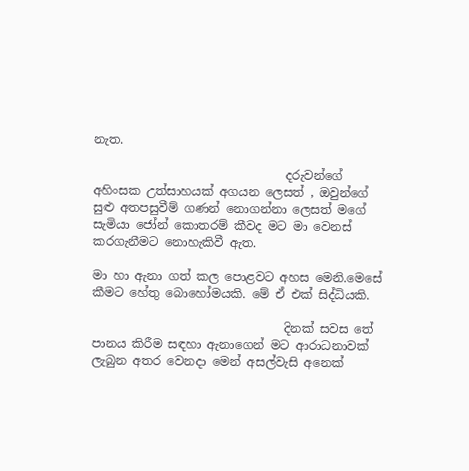නැත.

                                දරුවන්ගේ අහිංසක උත්සාහයක් අගයන ලෙසත් , ඔවුන්ගේ සුළු අතපසුවීම් ගණන් නොගන්නා ලෙසත් මගේ සැමියා ජෝන් කොතරම් කීවද මට මා වෙනස් කරගැනීමට නොහැකිවී ඇත.

මා හා ඇනා ගත් කල පොළවට අහස මෙනි.මෙසේ කීමට හේතු බොහෝමයකි. මේ ඒ එක් සිද්ධියකි.

                                දිනක් සවස තේ පානය කිරීම සඳහා ඇනාගෙන් මට ආරාධනාවක් ලැබුන අතර වෙනදා මෙන් අසල්වැසි අනෙක්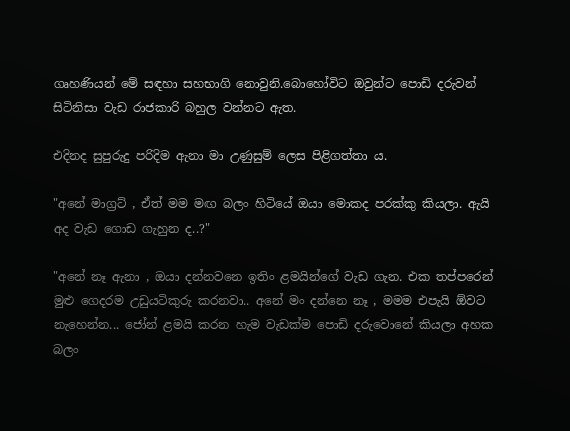ගෘහණියන් මේ සඳහා සහභාගි නොවුනි.බොහෝවිට ඔවුන්ට පොඩි දරුවන් සිටිනිසා වැඩ රාජකාරි බහුල වන්නට ඇත.

එදිනද සුපුරුදු පරිදිම ඇනා මා උණුසුම් ලෙස පිළිගත්තා ය.

"අනේ මාග්‍රට් , ඒත් මම මඟ බලං හිටියේ ඔයා මොකද පරක්කු කියලා. ඇයි අද වැඩ ගොඩ ගැහුන ද..?"

"අනේ නෑ ඇනා , ඔයා දන්නවනෙ ඉතිං ළමයින්ගේ වැඩ ගැන. එක තප්පරෙන් මුළු ගෙදරම උඩුයටිකුරු කරනවා.. අනේ මං දන්නෙ නෑ , මමම එපැයි ඕවට නැහෙන්න... ජෝන් ළමයි කරන හැම වැඩක්ම පොඩි දරුවොනේ කියලා අහක බලං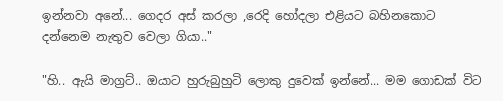ඉන්නවා අනේ... ගෙදර අස් කරලා ,රෙදි හෝදලා එළියට බහිනකොට දන්නෙම නැතුව වෙලා ගියා.."

"හි.. ඇයි මාග්‍රට්.. ඔයාට හුරුබුහුටි ලොකු දුවෙක් ඉන්නේ... මම ගොඩක් විට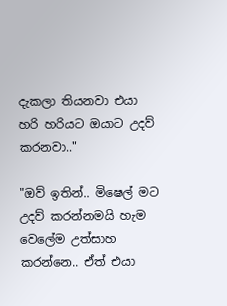දැකලා තියනවා එයා හරි හරියට ඔයාට උදව් කරනවා.."

"ඔව් ඉතින්.. මිෂෙල් මට උදව් කරන්නමයි හැම වෙලේම උත්සාහ කරන්නෙ.. ඒත් එයා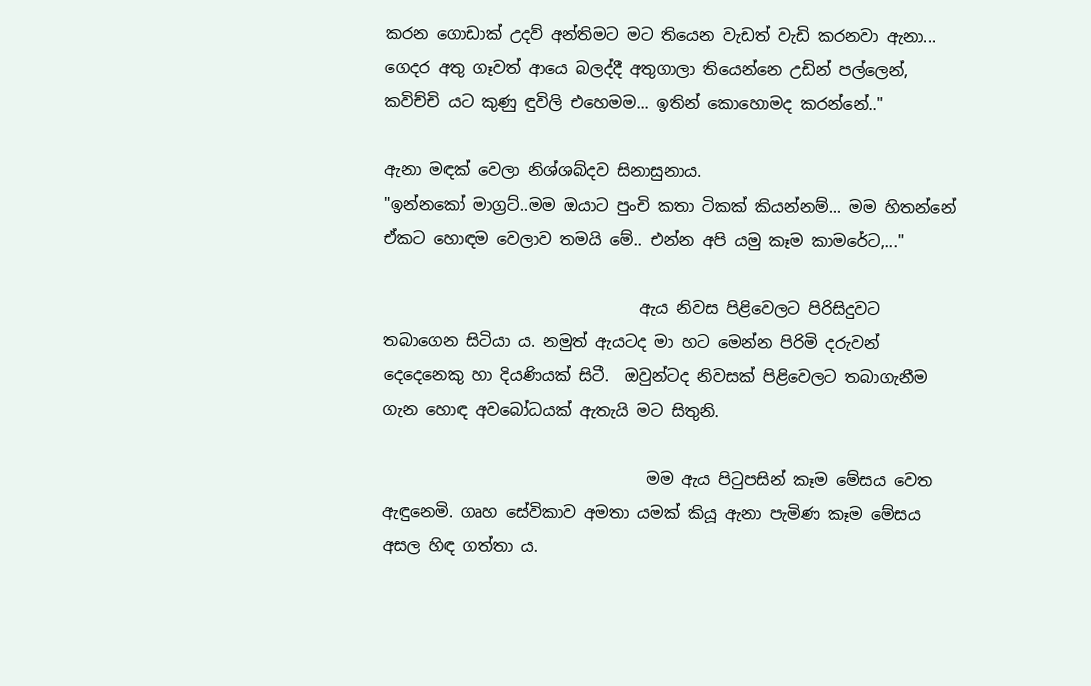කරන ගොඩාක් උදව් අන්තිමට මට තියෙන වැඩත් වැඩි කරනවා ඇනා... ගෙදර අතු ගෑවත් ආයෙ බලද්දී අතුගාලා තියෙන්නෙ උඩින් පල්ලෙන්, කවිච්චි යට කුණු ඳුවිලි එහෙමම... ඉතින් කොහොමද කරන්නේ.."

ඇනා මඳක් වෙලා නිශ්ශබ්දව සිනාසුනාය.
"ඉන්නකෝ මාග්‍රට්..මම ඔයාට පුංචි කතා ටිකක් කියන්නම්... මම හිතන්නේ ඒකට හොඳම වෙලාව තමයි මේ.. එන්න අපි යමු කෑම කාමරේට,..."

                                ඇය නිවස පිළිවෙලට පිරිසිදුවට තබාගෙන සිටියා ය. නමුත් ඇයටද මා හට මෙන්න පිරිමි දරුවන් දෙදෙනෙකු හා දියණියක් සිටී.  ඔවුන්ටද නිවසක් පිළිවෙලට තබාගැනීම ගැන හොඳ අවබෝධයක් ඇතැයි මට සිතුනි.

                                 මම ඇය පිටුපසින් කෑම මේසය වෙත ඇඳුනෙමි. ගෘහ සේවිකාව අමතා යමක් කියූ ඇනා පැමිණ කෑම මේසය අසල හිඳ ගත්තා ය.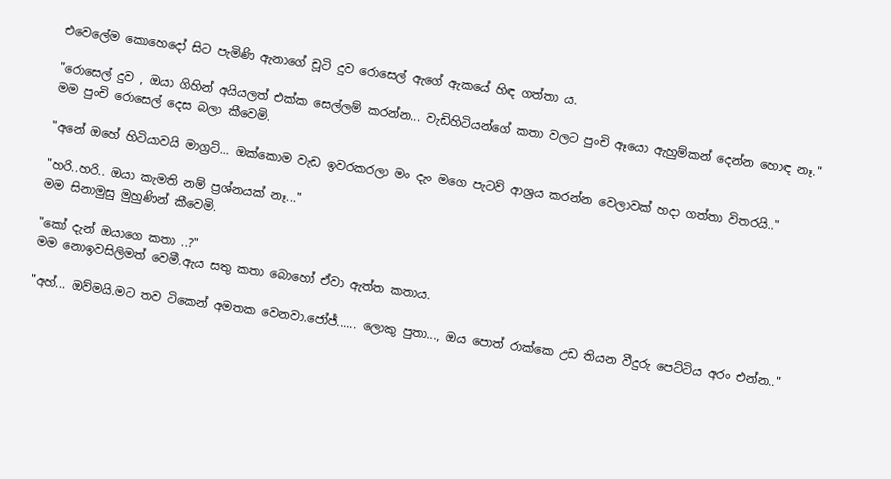එවෙලේම කොහෙදෝ සිට පැමිණි ඇනාගේ චූටි දුව රොසෙල් ඇගේ ඇකයේ හිඳ ගත්තා ය.

"රොසෙල් දුව , ඔයා ගිහින් අයියලත් එක්ක සෙල්ලම් කරන්න... වැඩිහිටියන්ගේ කතා වලට පුංචි ඈයො ඇහුම්කන් දෙන්න හොඳ නෑ."
මම පුංචි රොසෙල් දෙස බලා කීවෙමි.

"අනේ ඔහේ හිටියාවයි මාග්‍රට්... ඔක්කොම වැඩ ඉවරකරලා මං දැං මගෙ පැටව් ආශ්‍රය කරන්න වෙලාවක් හදා ගත්තා විතරයි.."

"හරි..හරි.. ඔයා කැමති නම් ප්‍රශ්නයක් නෑ..."
මම සිනාමුසු මුහුණින් කීවෙමි.

"කෝ දැන් ඔයාගෙ කතා ..?"
මම නොඉවසිලිමත් වෙමී.ඇය සතු කතා බොහෝ ඒවා ඇත්ත කතාය.

"අහ්... ඔව්මයි.මට තව ටිකෙන් අමතක වෙනවා.ජෝජ්...... ලොකු පුතා..., ඔය පොත් රාක්කෙ උඩ තියන වීදුරු පෙට්ටිය අරං එන්න.."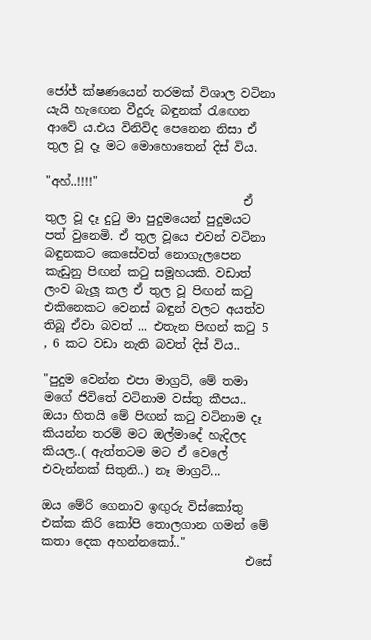ජෝජ් ක්ෂණයෙන් තරමක් විශාල වටිනා යැයි හැඟෙන වීදුරු බඳුනක් රැඟෙන ආවේ ය.එය විනිවිද පෙනෙන නිසා ඒ තුල වූ දෑ මට මොහොතෙන් දිස් විය.

"අහ්..!!!!"
                                 ඒ තුල වූ දෑ දුටු මා පුදුමයෙන් පුදුමයට පත් වුනෙමි. ඒ තුල වූයෙ එවන් වටිනා බඳුනකට කෙසේවත් නොගැලපෙන කැඩුනු පිඟන් කටු සමූහයකි. වඩාත් ලංව බැලූ කල ඒ තුල වූ පිඟන් කටු එකිනෙකට වෙනස් බඳුන් වලට අයත්ව තිබූ ඒවා බවත් ... එතැන පිඟන් කටු 5 , 6 කට වඩා නැති බවත් දිස් විය..

"පුදුම වෙන්න එපා මාග්‍රට්, මේ තමා මගේ ජිවිතේ වටිනාම වස්තු කීපය.. ඔයා හිතයි මේ පිඟන් කටු වටිනාම දෑ කියන්න තරම් මට ඔල්මාදේ හැදිලද කියල..( ඇත්තටම මට ඒ වෙලේ එවැන්නක් සිතුනි..) නෑ මාග්‍රට්...

ඔය මේරි ගෙනාව ඉඟුරු විස්කෝතු එක්ක කිරි කෝපි තොලගාන ගමන් මේ කතා දෙක අහන්නකෝ.."
                                  එසේ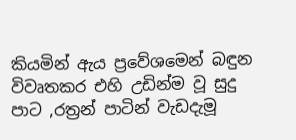කියමින් ඇය ප්‍රවේශමෙන් බඳුන විවෘතකර එහි උඩින්ම වූ සුදු පාට ,රත්‍රන් පාටින් වැඩදැමූ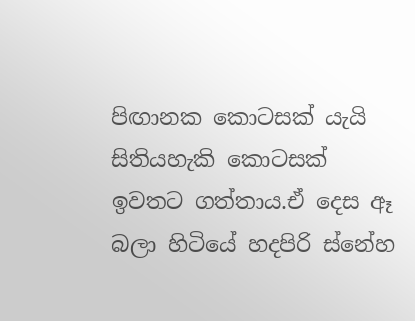පිඟානක කොටසක් යැයි සිතියහැකි කොටසක් ඉවතට ගත්තාය.ඒ දෙස ඈ බලා හිටියේ හදපිරි ස්නේහ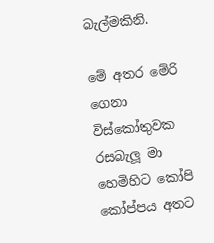බැල්මකිනි.

මේ අතර මේරි ගෙනා විස්කෝතුවක රසබැලූ මා හෙමිහිට කෝපි කෝප්පය අතට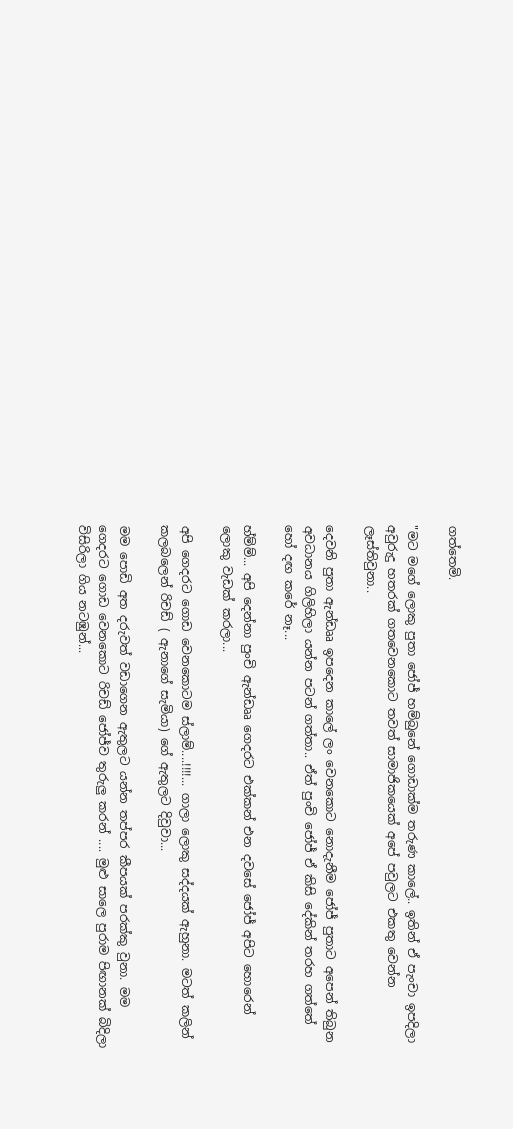ගත්තෙමි.

"මට මගේ ලොකු පුතා ජෝජ් හම්බුනේ ගොඩාක්ම තරුණ කාලේ.. ඉතින් ඒ පැංචා ඉපදිලා අවුරුදු හතරක් ගතවෙනකොට තවත් සාමාජිකයෙක් අපේ පවුලට එකතු වෙන්න ලෑස්තිවුනා..

දෙවනි පුතා ඇන්ඩෲ ඉපදෙන කාලේ ලං වෙනකොට නොදැනීම ජෝජ් පුතාට අපෙන් තිබුන අවධානය ගිලිහිලා යන්න පටන් ගත්තා.. ඒත් පුංචි ජෝජ් ඒ කිසි දේකින් තරහ ගත්තේ හෝ දඟ කරේ නෑ...

හ්ම්ම්... අපි දෙන්නා පුංචි ඇන්ඩෲ ගෙදරට එක්කන් එන දවසේ ජෝජ් අපිට හොරෙන් ලොකු වැඩක් කරලා...

අපි ගෙදරට ගොඩ වෙනකොටම ස්ලාම්....!!!!... ගාලා ලොකු සද්දයක් ඇහුනා. මටත් කලින් කලබලෙන් රිචඩ් ( ඇනාගේ සැමියා) ගේ ඇතුලට දිවුවා...

මම පොඩි අත දරුවත් වඩාගෙන ඇතුලට යන්න තප්පර කීපයක් පරක්කු වුනා. මම ගෙදරට ගොඩ වෙනකොට රිචඩ් ජෝජ්ව තුරුලු කරන් .... මුළු සාලෙ පුරාම පිඟානක් බිදිලා විසිරිලා ගිය නටඹුන්...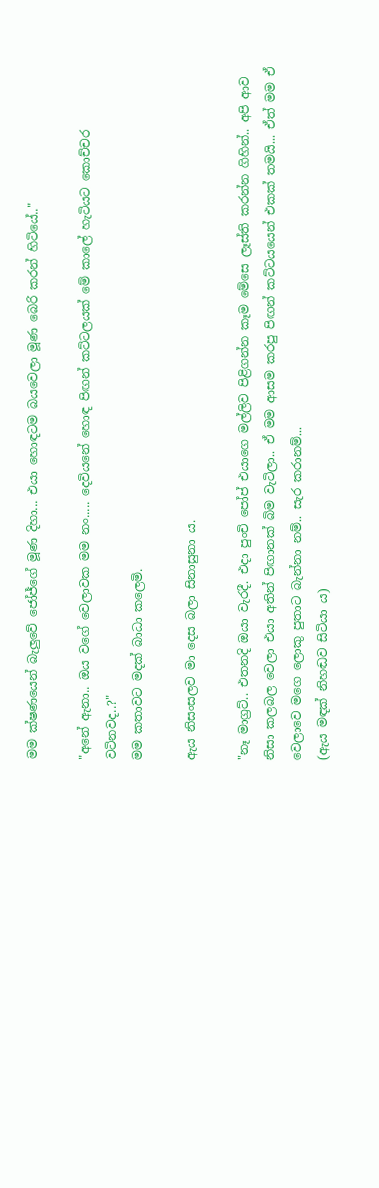මම ක්ෂණයෙන් බැලුවේ ජෝජ්ගේ මූණ දිහා... එයා හොඳටම බයවෙලා මූණ බෙරි කරන් හිටියේ.."

"අනේ ඇනා.. ඔය වගේ වෙලාවක මම නං..... දෙවියනේ හොඳ පිඟන් කට්ටලයක් මේ කාලේ හැටියට කොච්චර වටිනවද..?"
මම කතාවට මදක් බාධා කලෙමි.

ඇය නිසංසලව මා දෙස බලා සිනාසුනා ය.

"නෑ මාග්‍රට්.. එතනදි ඔයා වැරදී. එදා පුංචි පෝප් එයාගෙ මල්ලිව පිළිගන්න කෑම මේසෙ ලෑස්ති කරන්න ගිහින්.. අපි ආව නිසා කලබල වෙලා එයා අතින් පිඟානක් බිම වැටිලා.. ඒ මම ආසම කරපු පිඟන් කට්ටයයෙන් එකක් තමයි... ඒත් මම ඒ වෙලාවෙ මගෙ ලොකු පුතාට බැන්නා නම්.. සැර කරානම්...
(ඇය මඳක් නිහඬව සිටියා ය)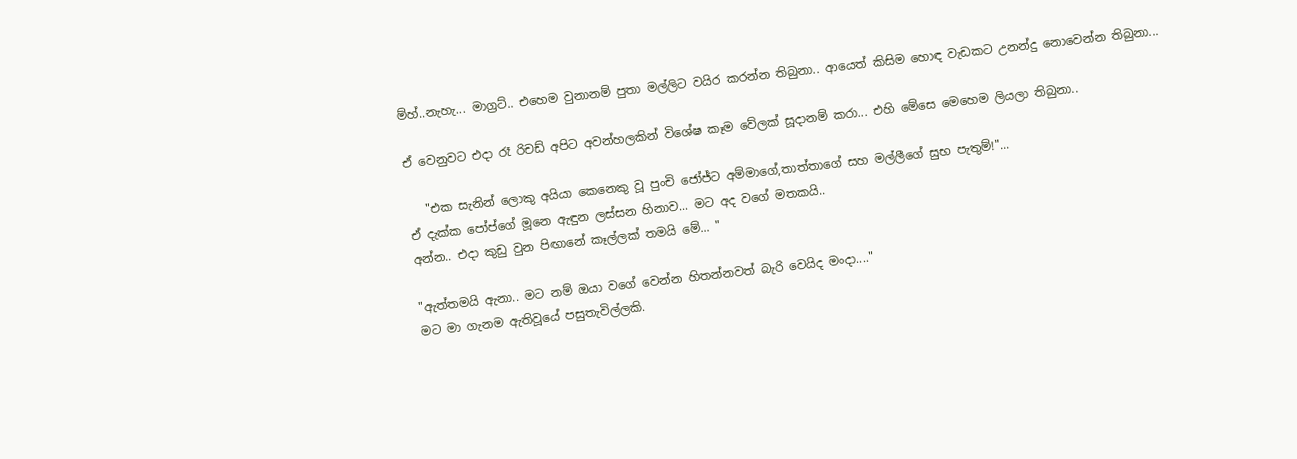ම්හ්..නැහැ... මාග්‍රට්.. එහෙම වුනානම් පුතා මල්ලිට වයිර කරන්න තිබුනා.. ආයෙත් කිසිම හොඳ වැඩකට උනන්දු නොවෙන්න තිබුනා...

ඒ වෙනුවට එදා රෑ රිචඩ් අපිට අවන්හලකින් විශේෂ කෑම වේලක් සූදානම් කරා... එහි මේසෙ මෙහෙම ලියලා තිබුනා..

   "එක සැනින් ලොකු අයියා කෙනෙකු වූ පුංචි ජෝජ්ට අම්මාගේ,තාත්තාගේ සහ මල්ලීගේ සුභ පැතුම්!"...
ඒ දැක්ක පෝප්ගේ මූනෙ ඇඳුන ලස්සන හිනාව... මට අද වගේ මතකයි..
අන්න.. එදා කුඩු වුන පිඟානේ කෑල්ලක් තමයි මේ... "

"ඇත්තමයි ඇනා.. මට නම් ඔයා වගේ වෙන්න හිතන්නවත් බැරි වෙයිද මංදා...."
මට මා ගැනම ඇතිවූයේ පසුතැවිල්ලකි.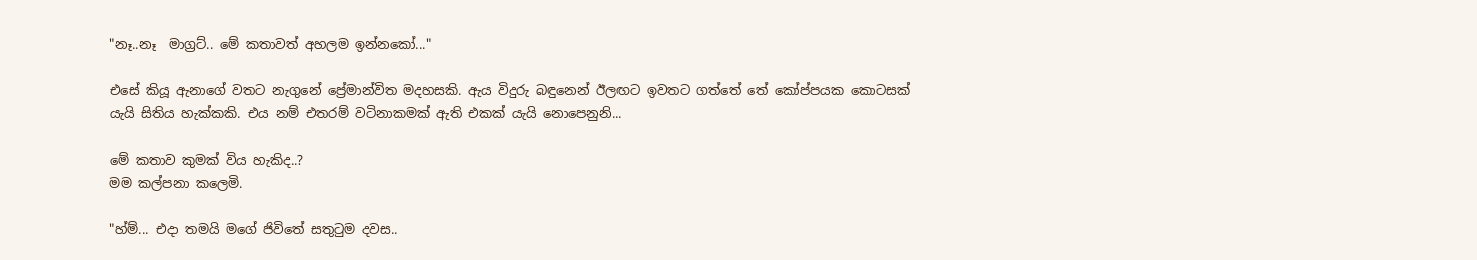"නෑ..නෑ  මාග්‍රට්.. මේ කතාවත් අහලම ඉන්නකෝ..."

එසේ කි‍යූ ඇනාගේ වතට නැගුනේ ප්‍රේමාන්විත මදහසකි. ඇය විදුරු බඳුනෙන් ඊලඟට ඉවතට ගත්තේ තේ කෝප්පයක කොටසක් යැයි සිතිය හැක්කකි. එය නම් එතරම් වටිනාකමක් ඇති එකක් යැයි නොපෙනුනි...

මේ කතාව කුමක් විය හැකිද..?
මම කල්පනා කලෙමි.

"හ්ම්... එදා තමයි මගේ ජිවිතේ සතුටුම දවස..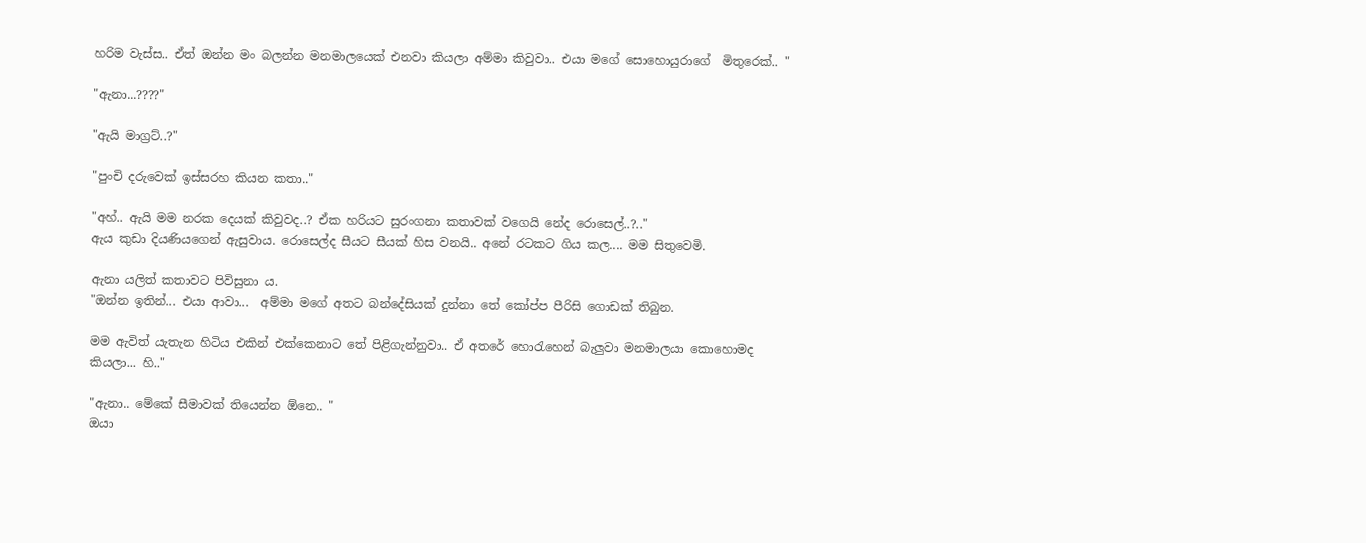හරිම වැස්ස.. ඒත් ඔන්න මං බලන්න මනමාලයෙක් එනවා කියලා අම්මා කිවුවා.. එයා මගේ සොහොයුරාගේ  මිතුරෙක්.. "

"ඇනා...????"

"ඇයි මාග්‍රට්..?"

"පුංචි දරුවෙක් ඉස්සරහ කියන කතා.."

"අහ්.. ඇයි මම නරක දෙයක් කිවුවද..? ඒක හරියට සුරංගනා කතාවක් වගෙයි නේද රොසෙල්..?.."
ඇය කුඩා දියණියගෙන් ඇසුවාය. රොසෙල්ද සීයට සීයක් හිස වනයි.. අනේ රටකට ගිය කල.... මම සිතුවෙමි.

ඇනා යලිත් කතාවට පිවිසුනා ය.
"ඔන්න ඉතින්... එයා ආවා...  අම්මා මගේ අතට බන්දේසියක් දුන්නා තේ කෝප්ප පීරිසි ගොඩක් තිබුන.

මම ඇවිත් යැතැන හිටිය එකින් එක්කෙනාට තේ පිළිගැන්නුවා.. ඒ අතරේ හොරැහෙන් බැලුවා මනමාලයා කොහොමද කියලා... හි.."

"ඇනා.. මේකේ සීමාවක් තියෙන්න ඕනෙ.. "
ඔයා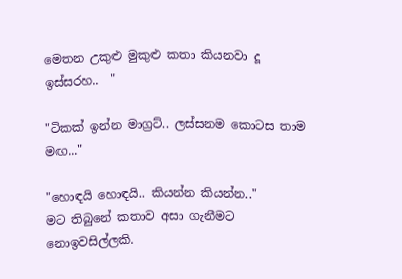මෙතන උකුළු මුකුළු කතා කියනවා දූ ඉස්සරහ..  "

"ටිකක් ඉන්න මාග්‍රට්.. ලස්සනම කොටස තාම මඟ..."

"හොඳයි හොඳයි.. කියන්න කියන්න.."
මට තිබුනේ කතාව අසා ගැනීමට නොඉවසිල්ලකි.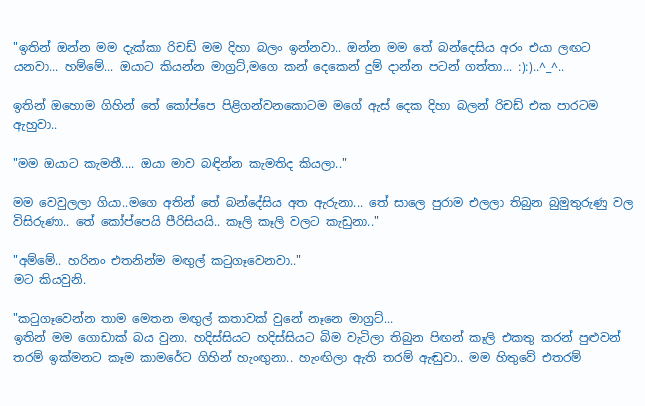"ඉතින් ඔන්න මම දැක්කා රිචඩ් මම දිහා බලං ඉන්නවා.. ඔන්න මම තේ බන්දෙසිය අරං එයා ලඟට යනවා... හම්මේ... ඔයාට කියන්න මාග්‍රට්,මගෙ කන් දෙකෙන් දුම් දාන්න පටන් ගත්තා... :):)..^_^..

ඉතින් ඔහොම ගිහින් තේ කෝප්පෙ පිළිගන්වනකොටම මගේ ඇස් දෙක දිහා බලන් රිචඩ් එක පාරටම ඇහුවා..

"මම ඔයාට කැමතී.... ඔයා මාව බඳින්න කැමතිද කියලා.."

මම වෙවුලලා ගියා..මගෙ අතින් තේ බන්දේසිය අත ඇරුනා... තේ සාලෙ පුරාම එලලා තිබුන බුමුතුරුණු වල විසිරුණා.. තේ කෝප්පෙයි පීරිසියයි.. කෑලි කෑලි වලට කැඩුනා.."

"අම්මේ.. හරිනං එතනින්ම මඟුල් කටුගෑවෙනවා.."
මට කියවුනි.

"කටුගෑවෙන්න තාම මෙතන මඟුල් කතාවක් වුනේ නෑනෙ මාග්‍රට්...
ඉතින් මම ගොඩාක් බය වුනා. හදිස්සියට හදිස්සියට බිම වැටිලා තිබුන පිඟන් කෑලි එකතු කරන් පුළුවන් තරම් ඉක්මනට කෑම කාමරේට ගිහින් හැංඟුනා.. හැංඟිලා ඇති තරම් ඇඬුවා.. මම හිතුවේ එතරම්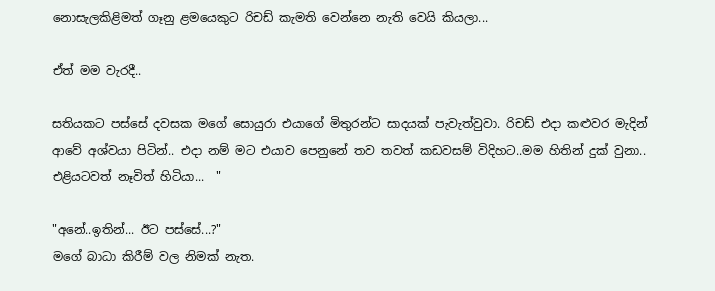නොසැලකිළිමත් ගෑනු ළමයෙකුට රිචඩ් කැමති වෙන්නෙ නැති වෙයි කියලා...

ඒත් මම වැරදී..

සතියකට පස්සේ දවසක මගේ සොයුරා එයාගේ මිතුරන්ට සාදයක් පැවැත්වුවා. රිචඩ් එදා කළුවර මැදින් ආවේ අශ්වයා පිටින්.. එදා නම් මට එයාව පෙනුනේ තව තවත් කඩවසම් විදිහට..මම හිතින් දුක් වුනා.. එළියටවත් නෑවිත් හිටියා...  "

"අනේ..ඉතින්... ඊට පස්සේ...?"
මගේ බාධා කිරීම් වල නිමක් නැත.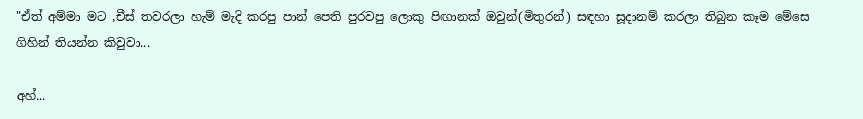"ඒත් අම්මා මට ,චීස් තවරලා හැම් මැදි කරපු පාන් පෙති පුරවපු ලොකු පිඟානක් ඔවුන්(මිතුරන්) සඳහා සූදානම් කරලා තිබුන කෑම මේසෙ ගිහින් තියන්න කිවුවා...

අහ්...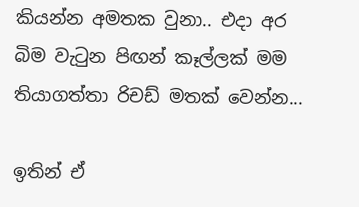කියන්න අමතක වුනා.. එදා අර බිම වැටුන පිඟන් කෑල්ලක් මම තියාගත්තා රිචඩ් මතක් වෙන්න...

ඉතින් ඒ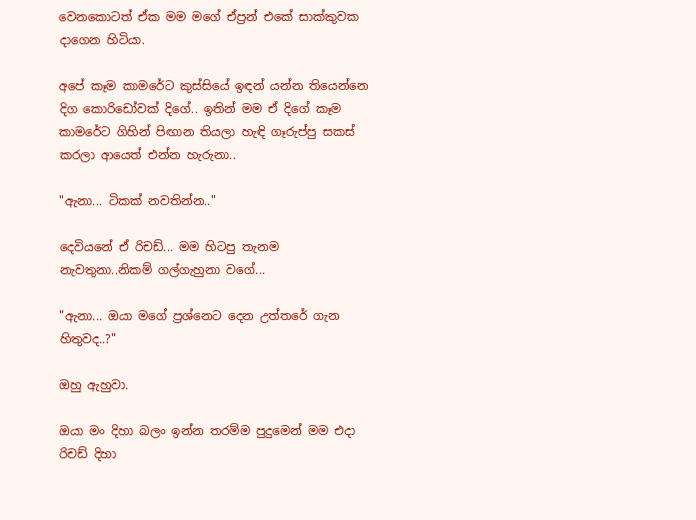වෙනකොටත් ඒක මම මගේ ඒප්‍රන් එකේ සාක්කුවක දාගෙන හිටියා.

අපේ කෑම කාමරේට කුස්සියේ ඉඳන් යන්න තියෙන්නෙ දිග කොරිඩෝවක් දිගේ.. ඉතින් මම ඒ දිගේ කෑම කාමරේට ගිහින් පිඟාන තියලා හැඳි ගෑරුප්පු සකස් කරලා ආයෙත් එන්න හැරුනා..

"ඇනා... ටිකක් නවතින්න.."

දෙවියනේ ඒ රිචඩ්... මම හිටපු තැනම නැවතුනා..නිකම් ගල්ගැහුනා වගේ...

"ඇනා... ඔයා මගේ ප්‍රශ්නෙට දෙන උත්තරේ ගැන හිතුවද..?"

ඔහු ඇහුවා.

ඔයා මං දිහා බලං ඉන්න තරම්ම පුදුමෙන් මම එදා රිචඩ් දිහා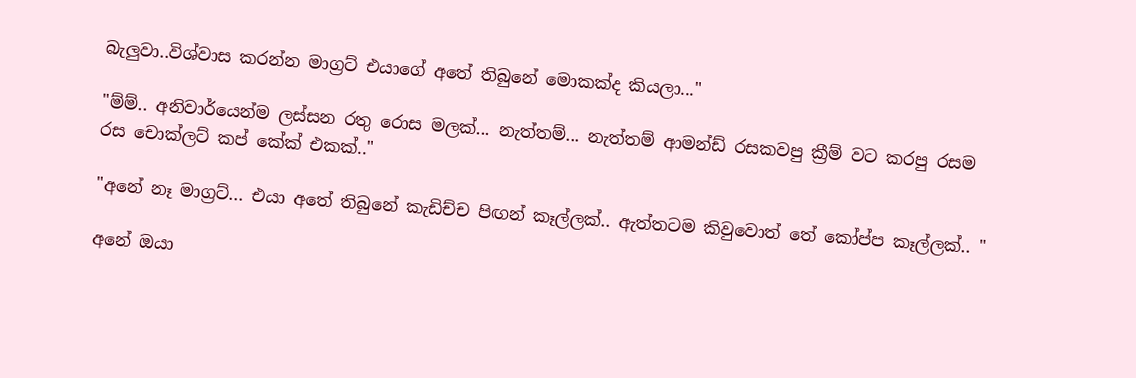බැලුවා..විශ්වාස කරන්න මාග්‍රට් එයාගේ අතේ තිබුනේ මොකක්ද කියලා..."

"ම්ම්.. අනිවාර්යෙන්ම ලස්සන රතු රොස මලක්... නැත්තම්... නැත්තම් ආමන්ඩ් රසකවපු ක්‍රීම් වට කරපු රසම රස චොක්ලට් කප් කේක් එකක්.."

"අනේ නෑ මාග්‍රට්... එයා අතේ තිබුනේ කැඩිච්ච පිඟන් කෑල්ලක්.. ඇත්තටම කිවුවොත් තේ කෝප්ප කෑල්ලක්.. "

අනේ ඔයා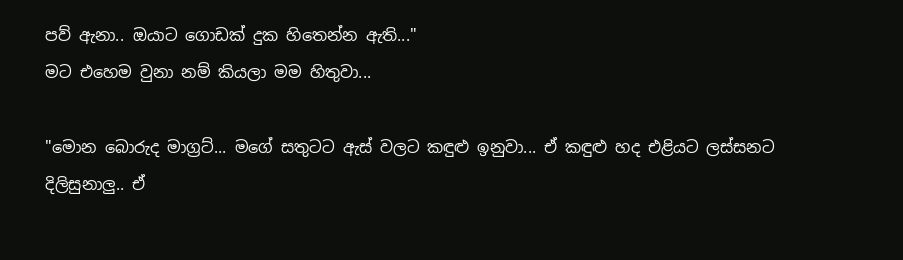පව් ඇනා.. ඔයාට ගොඩක් දුක හිතෙන්න ඇති..."
මට එහෙම වුනා නම් කියලා මම හිතුවා...

"මොන බොරුද මාග්‍රට්... මගේ සතුටට ඇස් වලට කඳුළු ඉනුවා... ඒ කඳුළු හද එළියට ලස්සනට දිලිසුනාලු.. ඒ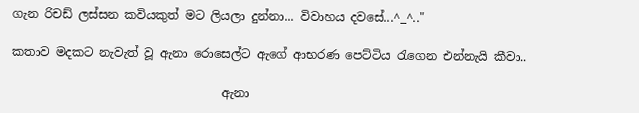ගැන රිචඩ් ලස්සන කවියකුත් මට ලියලා දුන්නා... විවාහය දවසේ...^_^.."

කතාව මදකට නැවැත් වූ ඇනා රොසෙල්ට ඇගේ ආභරණ පෙට්ටිය රැගෙන එන්නැයි කීවා..

                                   ඇනා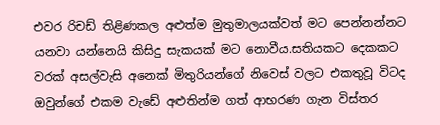එවර රිචඩ් තිළිණකල අළුත්ම මුතුමාලයක්වත් මට පෙන්නන්නට යනවා යන්නෙයි කිසිදු සැකයක් මට නොවීය.සතියකට දෙකකට වරක් අසල්වැසි අනෙක් මිතුරියන්ගේ නිවෙස් වලට එකතුවූ විටද ඔවුන්ගේ එකම වැඩේ අළුතින්ම ගත් ආභරණ ගැන විස්තර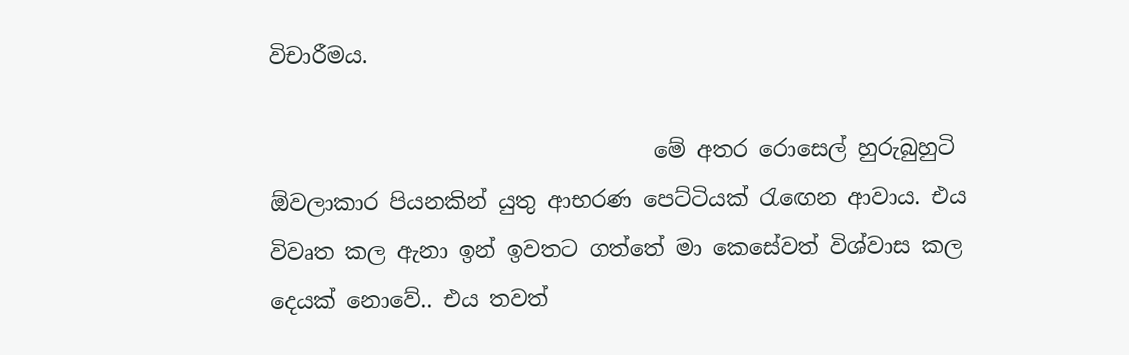විචාරීමය.

                                   මේ අතර රොසෙල් හුරුබුහුටි ඕවලාකාර පියනකින් යුතු ආභරණ පෙට්ටියක් රැඟෙන ආවාය. එය විවෘත කල ඇනා ඉන් ඉවතට ගත්තේ මා කෙසේවත් විශ්වාස කල දෙයක් නොවේ.. එය තවත්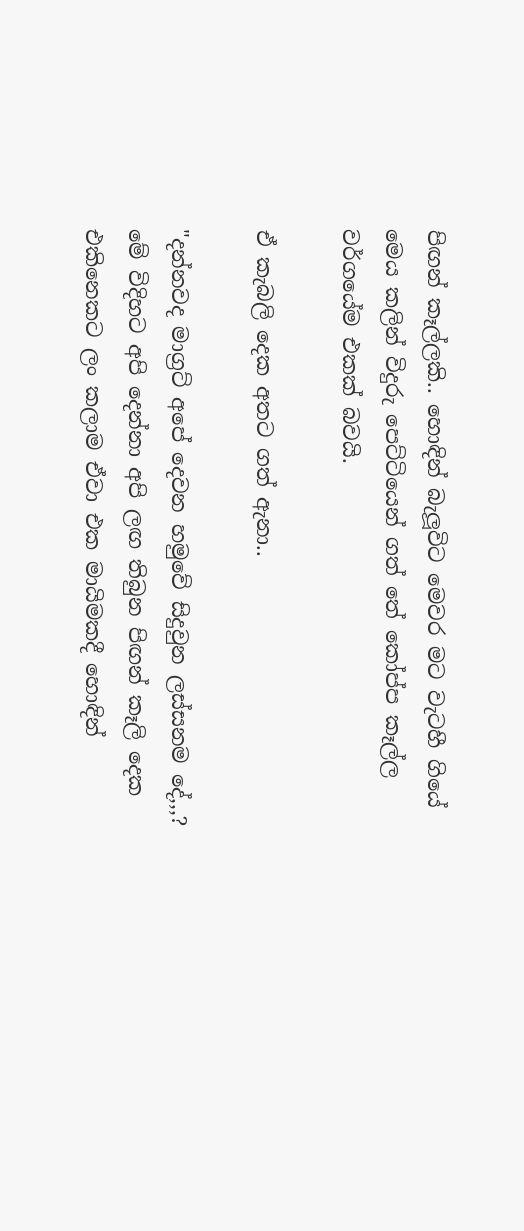පිඟන් කෑල්ලකි.. හොඳින් බැලූවිට මෙවර මට වැටහී ගියේ මෙය කලින් විදුරු පෙට්ටියෙන් ගත් තේ කෝප්ප කෑල්ල වර්ගයේම එකක් බවයි.

ඒ කැබලි දෙක අතට ගත් ඇනා..

"දන්නවද මාග්‍රට් අපේ දෙවන හමුවේ සිදුවුන ලස්සනම දේ,,,? මේ විදිහට අපි දෙන්නා අපි ලඟ තිබුන පිඟන් කෑලි දෙක එකිනෙකට ලං කලාම ඒවා එක මායිමකදී හොඳින්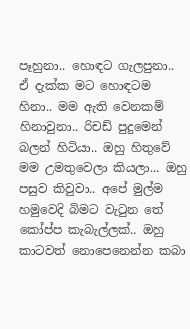පෑහුනා.. හොඳට ගැලපුනා.. ඒ දැක්ක මට හොඳටම හිනා.. මම ඇති වෙනකම් හිනාවුනා.. රිචඩ් පුදුමෙන් බලන් හිටියා.. ඔහු හිතුවේ මම උමතුවෙලා කියලා... ඔහු පසුව කිවුවා.. අපේ මුල්ම හමුවෙදි බිමට වැටුන තේ කෝප්ප කැබැල්ලක්.. ඔහු කාටවත් නොපෙනෙන්න කබා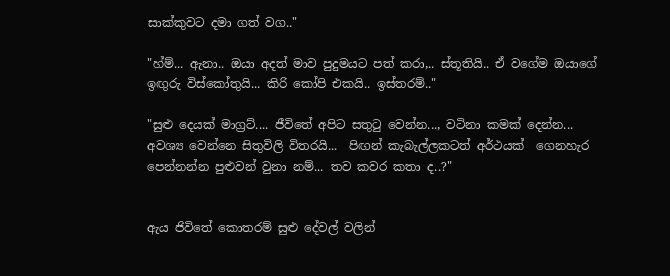සාක්කුවට දමා ගත් වග.."

"හ්ම්... ඇනා.. ඔයා අදත් මාව පුදුමයට පත් කරා,.. ස්තූතියි.. ඒ වගේම ඔයාගේ ඉඟුරු විස්කෝතුයි... කිරි කෝපි එකයි.. ඉස්තරම්.."

"සුළු දෙයක් මාග්‍රට්.... ජීවිතේ අපිට සතුටු වෙන්න..., වටිනා කමක් දෙන්න... අවශ්‍ය වෙන්නෙ සිතුවිලි විතරයි...  පිඟන් කැබැල්ලකටත් අර්ථයක්  ගෙනහැර පෙන්නන්න පුළුවන් වුනා නම්... තව කවර කතා ද..?"


ඇය ජිවිතේ කොතරම් සුළු දේවල් වලින්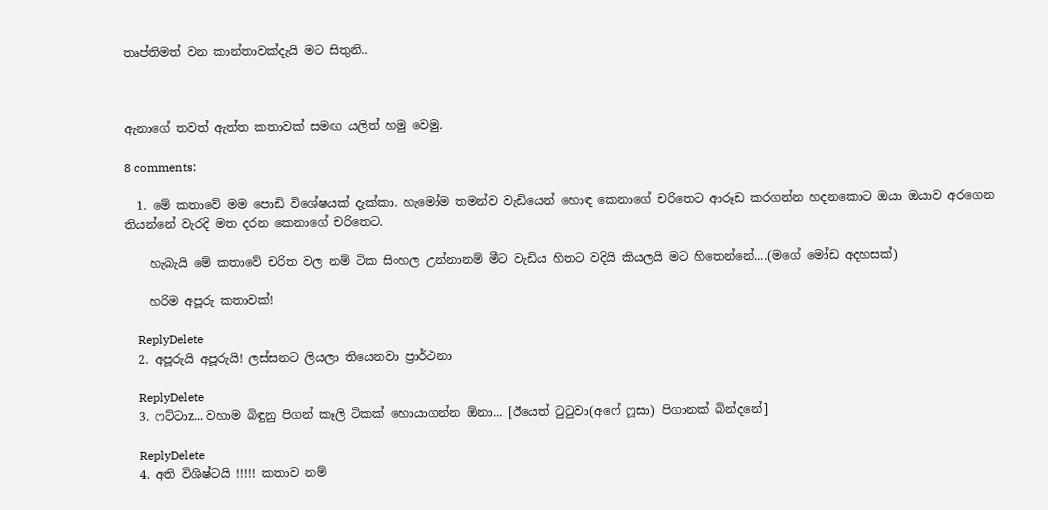තෘප්තිමත් වන කාන්තාවක්දැයි මට සිතුනි..



ඇනාගේ තවත් ඇත්ත කතාවක් සමඟ යලිත් හමු වෙමු.

8 comments:

  1. මේ කතාවේ මම පොඩි විශේෂයක් දැක්කා. හැමෝම තමන්ව වැඩියෙන් හොඳ කෙනාගේ චරිතෙට ආරූඩ කරගන්න හදනකොට ඔයා ඔයාව අරගෙන තියන්නේ වැරදි මත දරන කෙනාගේ චරිතෙට.

    හැබැයි මේ කතාවේ චරිත වල නම් ටික සිංහල උන්නානම් මීට වැඩිය හිතට වදියි කියලයි මට හිතෙන්නේ....(මගේ මෝඩ අදහසක්)

    හරිම අපූරු කතාවක්!

    ReplyDelete
  2. අපූරුයි අපූරුයි! ලස්සනට ලියලා තියෙනවා ප්‍රාර්ථනා

    ReplyDelete
  3. ෆට්ටාz... වහාම බිඳුනු පිගන් කෑලි ටිකක් හොයාගන්න ඕනා... [ඊයෙත් ටුටුවා(අෆේ ෆූසා) පිගානක් බින්දනේ]

    ReplyDelete
  4. අති විශිෂ්ටයි !!!!! කතාව නම්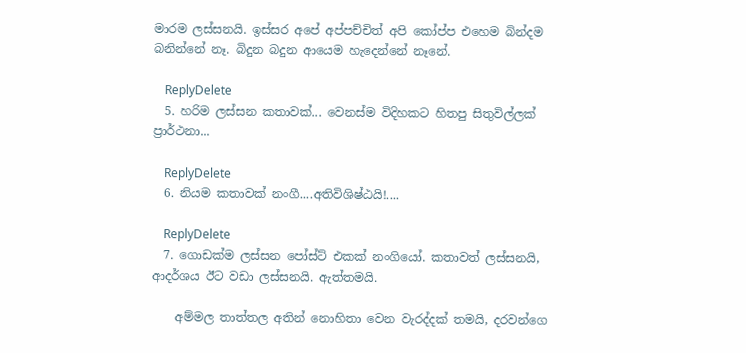මාරම ලස්සනයි. ඉස්සර අපේ අප්පච්චිත් අපි කෝප්ප එහෙම බින්දම බනින්නේ නෑ. බිදුන බදුන ආයෙම හැදෙන්නේ නෑනේ.

    ReplyDelete
  5. හරිම ලස්සන කතාවක්... වෙනස්ම විදිහකට හිතපු සිතුවිල්ලක් ප්‍රාර්ථනා...

    ReplyDelete
  6. නියම කතාවක් නංගී....අතිවිශිෂ්ඨයි!....

    ReplyDelete
  7. ගොඩක්ම ලස්සන පෝස්ට් එකක් නංගියෝ. කතාවත් ලස්සනයි, ආදර්ශය ඊට වඩා ලස්සනයි. ඇත්තමයි.

    අම්මල තාත්තල අතින් නොහිතා වෙන වැරද්දක් තමයි, දරවන්ගෙ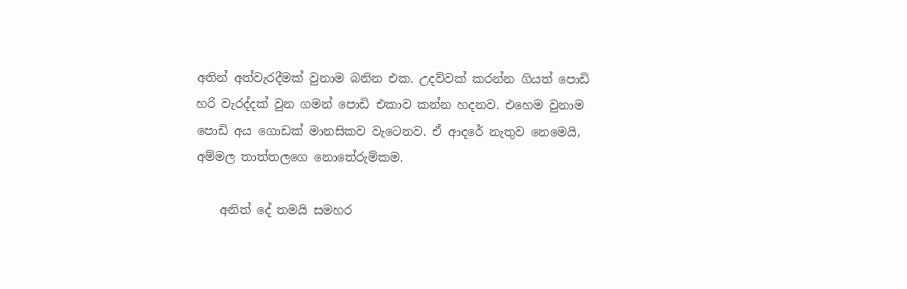අතින් අත්වැරදීමක් වුනාම බනින එක. උදව්වක් කරන්න ගියත් පොඩි හරි වැරද්දක් වුන ගමන් පොඩි එකාව කන්න හදනව. එහෙම වුනාම පොඩි අය ගොඩක් මානසිකව වැටෙනව. ඒ ආදරේ නැතුව නෙමෙයි, අම්මල තාත්තලගෙ නොතේරුම්කම.

    අනිත් දේ තමයි සමහර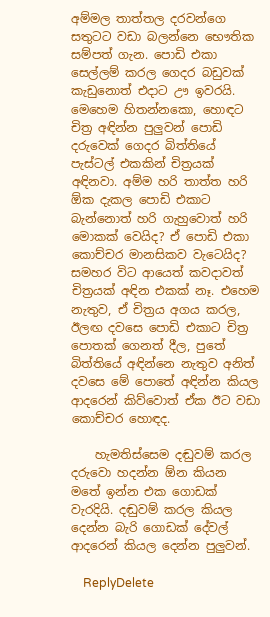අම්මල තාත්තල දරවන්ගෙ සතුටට වඩා බලන්නෙ භෞතික සම්පත් ගැන. පොඩි එකා සෙල්ලම් කරල ගෙදර බඩුවක් කැඩුනොත් එදාට ඌ ඉවරයි. මෙහෙම හිතන්නකො, හොඳට චිත්‍ර අඳින්න පුලුවන් පොඩි දරුවෙක් ගෙදර බිත්තියේ පැස්ටල් එකකින් චිත්‍රයක් අඳිනවා. අම්ම හරි තාත්ත හරි ඕක දැකල පොඩි එකාට බැන්නොත් හරි ගැහුවොත් හරි මොකක් වෙයිද? ඒ පොඩි එකා කොච්චර මානසිකව වැටෙයිද? සමහර විට ආයෙත් කවදාවත් චිත්‍රයක් අඳින එකක් නෑ. එහෙම නැතුව, ඒ චිත්‍රය අගය කරල, ඊලඟ දවසෙ පොඩි එකාට චිත්‍ර පොතක් ගෙනත් දීල, පුතේ බිත්තියේ අඳින්නෙ නැතුව අනිත් දවසෙ මේ පොතේ අඳින්න කියල ආදරෙන් කිව්වොත් ඒක ඊට වඩා කොච්චර හොඳද.

    හැමතිස්සෙම දඬුවම් කරල දරුවො හදන්න ඕන කියන මතේ ඉන්න එක ගොඩක් වැරදියි. දඬුවම් කරල කියල දෙන්න බැරි ගොඩක් දේවල් ආදරෙන් කියල දෙන්න පුලුවන්.

    ReplyDelete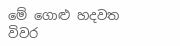මේ ගොළු හදවත
විවර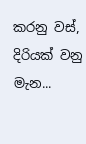කරනු වස්,
දිරියක් වනු මැන...